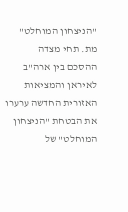"הניצחון המוחלט" מת. תחי מצדה
ההסכם בין ארה"ב לאיראן והמציאות האזורית החדשה ערערו את הבטחת "הניצחון המוחלט" של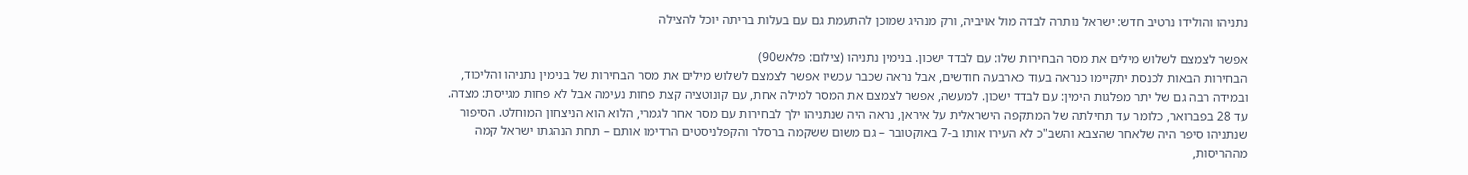נתניהו והולידו נרטיב חדש: ישראל נותרה לבדה מול אויביה, ורק מנהיג שמוכן להתעמת גם עם בעלות בריתה יוכל להצילה

אפשר לצמצם לשלוש מילים את מסר הבחירות שלו: עם לבדד ישכון. בנימין נתניהו (צילום: פלאש90)
הבחירות הבאות לכנסת יתקיימו כנראה בעוד כארבעה חודשים, אבל נראה שכבר עכשיו אפשר לצמצם לשלוש מילים את מסר הבחירות של בנימין נתניהו והליכוד, ובמידה רבה גם של יתר מפלגות הימין: עם לבדד ישכון. למעשה, אפשר לצמצם את המסר למילה אחת, עם קונוטציה קצת פחות נעימה אבל לא פחות מגייסת: מצדה.
עד 28 בפברואר, כלומר עד תחילתה של המתקפה הישראלית על איראן, נראה היה שנתניהו ילך לבחירות עם מסר אחר לגמרי, הלוא הוא הניצחון המוחלט. הסיפור שנתניהו סיפר היה שלאחר שהצבא והשב"כ לא העירו אותו ב-7 באוקטובר – גם משום ששקמה ברסלר והקפלניסטים הרדימו אותם – תחת הנהגתו ישראל קמה מההריסות,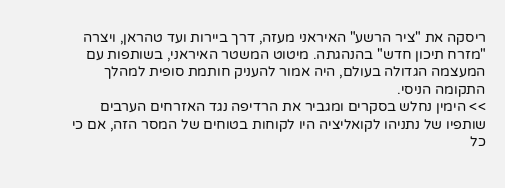ריסקה את "ציר הרשע" האיראני מעזה, דרך ביירות ועד טהראן, ויצרה "מזרח תיכון חדש" בהנהגתה. מיטוט המשטר האיראני, בשותפות עם המעצמה הגדולה בעולם, היה אמור להעניק חותמת סופית למהלך התקומה הניסי.
>> הימין נחלש בסקרים ומגביר את הרדיפה נגד האזרחים הערבים
שותפיו של נתניהו לקואליציה היו לקוחות בטוחים של המסר הזה, אם כי כל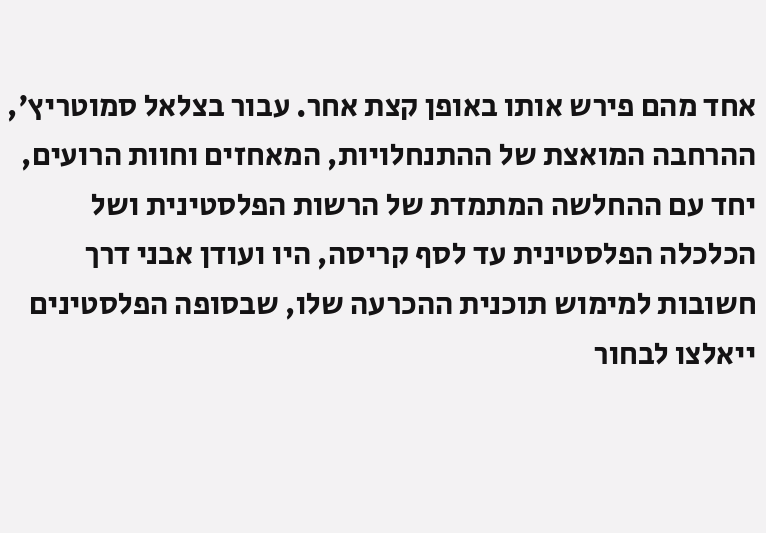אחד מהם פירש אותו באופן קצת אחר. עבור בצלאל סמוטריץ', ההרחבה המואצת של ההתנחלויות, המאחזים וחוות הרועים, יחד עם ההחלשה המתמדת של הרשות הפלסטינית ושל הכלכלה הפלסטינית עד לסף קריסה, היו ועודן אבני דרך חשובות למימוש תוכנית ההכרעה שלו, שבסופה הפלסטינים ייאלצו לבחור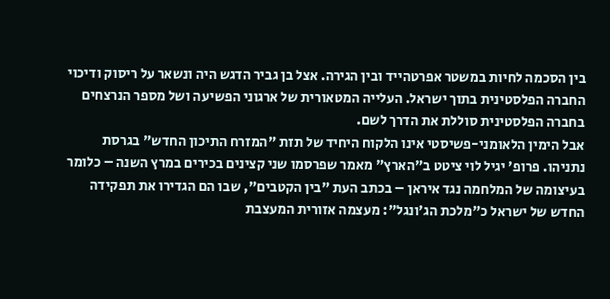בין הסכמה לחיות במשטר אפרטהייד ובין הגירה. אצל בן גביר הדגש היה ונשאר על ריסוק ודיכוי החברה הפלסטינית בתוך ישראל. העלייה המטאורית של ארגוני הפשיעה ושל מספר הנרצחים בחברה הפלסטינית סוללת את הדרך לשם.
אבל הימין הלאומני-פשיסטי אינו הלקוח היחיד של תזת "המזרח התיכון החדש" בגרסת נתניהו. פרופ' יגיל לוי ציטט ב"הארץ" מאמר שפרסמו שני קצינים בכירים במרץ השנה – כלומר בעיצומה של המלחמה נגד איראן – בכתב העת "בין הקטבים", שבו הם הגדירו את תפקידה החדש של ישראל כ"מלכת הג'ונגל": מעצמה אזורית המעצבת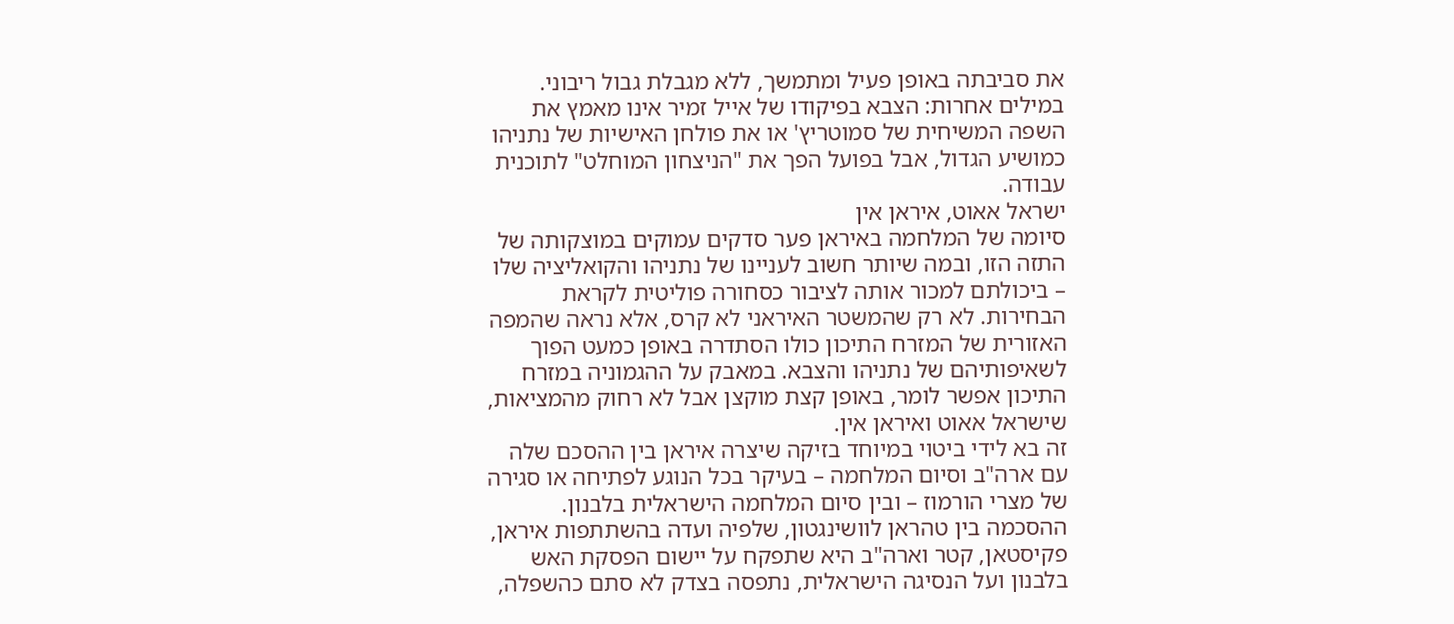את סביבתה באופן פעיל ומתמשך, ללא מגבלת גבול ריבוני. במילים אחרות: הצבא בפיקודו של אייל זמיר אינו מאמץ את השפה המשיחית של סמוטריץ' או את פולחן האישיות של נתניהו כמושיע הגדול, אבל בפועל הפך את "הניצחון המוחלט" לתוכנית עבודה.
ישראל אאוט, איראן אין
סיומה של המלחמה באיראן פער סדקים עמוקים במוצקותה של התזה הזו, ובמה שיותר חשוב לעניינו של נתניהו והקואליציה שלו – ביכולתם למכור אותה לציבור כסחורה פוליטית לקראת הבחירות. לא רק שהמשטר האיראני לא קרס, אלא נראה שהמפה האזורית של המזרח התיכון כולו הסתדרה באופן כמעט הפוך לשאיפותיהם של נתניהו והצבא. במאבק על ההגמוניה במזרח התיכון אפשר לומר, באופן קצת מוקצן אבל לא רחוק מהמציאות, שישראל אאוט ואיראן אין.
זה בא לידי ביטוי במיוחד בזיקה שיצרה איראן בין ההסכם שלה עם ארה"ב וסיום המלחמה – בעיקר בכל הנוגע לפתיחה או סגירה של מצרי הורמוז – ובין סיום המלחמה הישראלית בלבנון. ההסכמה בין טהראן לוושינגטון, שלפיה ועדה בהשתתפות איראן, פקיסטאן, קטר וארה"ב היא שתפקח על יישום הפסקת האש בלבנון ועל הנסיגה הישראלית, נתפסה בצדק לא סתם כהשפלה,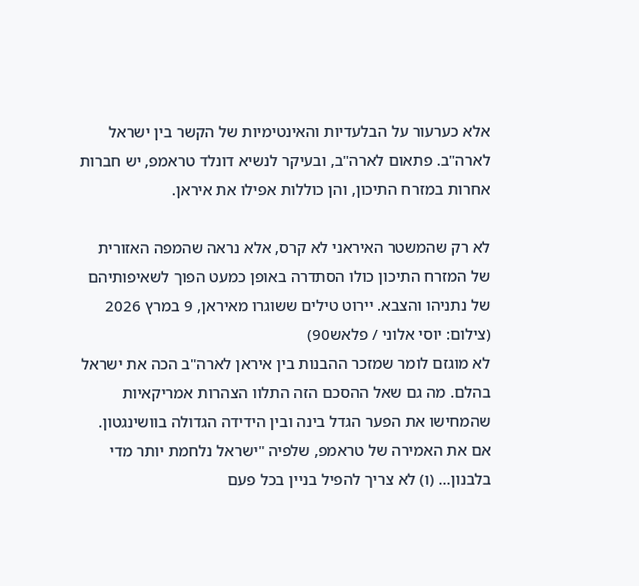אלא כערעור על הבלעדיות והאינטימיות של הקשר בין ישראל לארה"ב. פתאום לארה"ב, ובעיקר לנשיא דונלד טראמפ, יש חברות אחרות במזרח התיכון, והן כוללות אפילו את איראן.

לא רק שהמשטר האיראני לא קרס, אלא נראה שהמפה האזורית של המזרח התיכון כולו הסתדרה באופן כמעט הפוך לשאיפותיהם של נתניהו והצבא. יירוט טילים ששוגרו מאיראן, 9 במרץ 2026 (צילום: יוסי אלוני / פלאש90)
לא מוגזם לומר שמזכר ההבנות בין איראן לארה"ב הכה את ישראל בהלם. מה גם שאל ההסכם הזה התלוו הצהרות אמריקאיות שהמחישו את הפער הגדל בינה ובין הידידה הגדולה בוושינגטון. אם את האמירה של טראמפ, שלפיה "ישראל נלחמת יותר מדי בלבנון… (ו) לא צריך להפיל בניין בכל פעם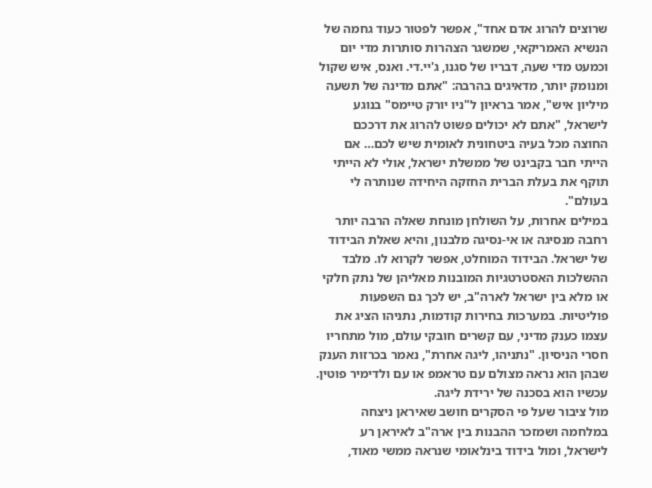שרוצים להרוג אדם אחד", אפשר לפטור כעוד גחמה של הנשיא האמריקאי, שמשגר הצהרות סותרות מדי יום וכמעט מדי שעה, דבריו של סגנו, ג'יי.די. ואנס, איש שקול ומנומק יותר, מדאיגים בהרבה: "אתם מדינה של תשעה מיליון איש", אמר בראיון ל"ניו יורק טיימס" בנוגע לישראל, "אתם לא יכולים פשוט להרוג את דרככם החוצה מכל בעיה ביטחונית לאומית שיש לכם… אם הייתי חבר בקבינט של ממשלת ישראל, אולי לא הייתי תוקף את בעלת הברית החזקה היחידה שנותרה לי בעולם".
במילים אחרות, על השולחן מונחת שאלה הרבה יותר רחבה מנסיגה או אי-נסיגה מלבנון, והיא שאלת הבידוד של ישראל. הבידוד המוחלט, אפשר לקרוא לו. מלבד ההשלכות האסטרטגיות המובנות מאליהן של נתק חלקי או מלא בין ישראל לארה"ב, יש לכך גם השפעות פוליטיות. במערכות בחירות קודמות, נתניהו הציג את עצמו כענק מדיני, עם קשרים חובקי עולם, מול מתחריו חסרי הניסיון. "נתניהו, ליגה אחרת", נאמר בכרזות הענק שבהן הוא נראה מצולם עם טראמפ או עם ולדימיר פוטין. עכשיו הוא בסכנה של ירידת ליגה.
מול ציבור שעל פי הסקרים חושב שאיראן ניצחה במלחמה ושמזכר ההבנות בין ארה"ב לאיראן רע לישראל, ומול בידוד בינלאומי שנראה ממשי מאוד,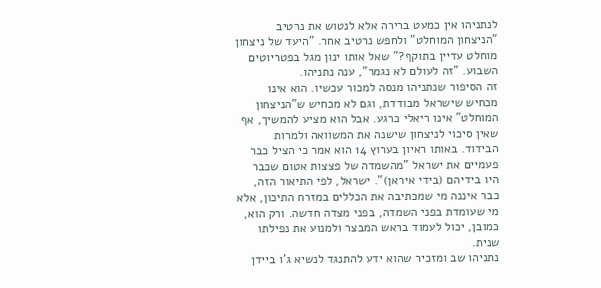לנתניהו אין כמעט ברירה אלא לנטוש את נרטיב "הניצחון המוחלט" ולחפש נרטיב אחר. "היעד של ניצחון מוחלט עדיין בתוקף?" שאל אותו ינון מגל בפטריוטים השבוע. "זה לעולם לא נגמר", ענה נתניהו.
זה הסיפור שנתניהו מנסה למכור עכשיו. הוא אינו מכחיש שישראל מבודדת, וגם לא מכחיש ש"הניצחון המוחלט" אינו ריאלי כרגע. אבל הוא מציע להמשיך, אף שאין סיכוי לניצחון שישנה את המשוואה ולמרות הבידוד. באותו ראיון בערוץ 14 הוא אמר כי הציל כבר פעמיים את ישראל "מהשמדה של פצצות אטום שכבר היו בידיהם (בידי איראן)". ישראל, לפי התיאור הזה, כבר איננה מי שמכתיבה את הכללים במזרח התיכון, אלא מי שעומדת בפני השמדה, בפני מצדה חדשה. ורק הוא, כמובן, יכול לעמוד בראש המבצר ולמנוע את נפילתו שנית.
נתניהו שב ומזכיר שהוא ידע להתנגד לנשיא ג'ו ביידן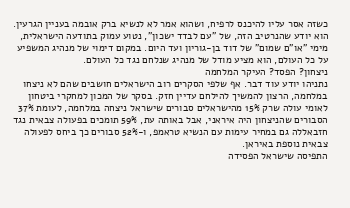כשזה אסר עליו להיכנס לרפיח, ושהוא אמר לא לנשיא ברק אובמה בעניין הגרעין. הוא יודע שהנרטיב הזה, של "עם לבדד ישכון", נטוע עמוק בתודעה הישראלית, מימי "או"ם שמום" של דוד בן-גוריון ועד היום. במקום דימוי של מנהיג המשפיע על כל העולם, הוא מציע מודל של מנהיג שנלחם נגד כל העולם.
ניצחון? הפסד? העיקר המלחמה
נתניהו יודע עוד דבר. אף שלפי הסקרים רוב הישראלים חושבים שהם לא ניצחו במלחמה, הרצון להמשיך להילחם עדיין חזק. בסקר של המכון למחקרי ביטחון לאומי עולה שרק 15% מהישראלים סבורים שישראל ניצחה במלחמה, לעומת 37% הסבורים שהניצחון היה איראני, אבל באותה עת, 59% תומכים בפעולה צבאית נגד חזבאללה גם במחיר עימות עם הנשיא טראמפ, ו-52% סבורים כך ביחס לפעולה צבאית נוספת באיראן.
התפיסה שישראל הפסידה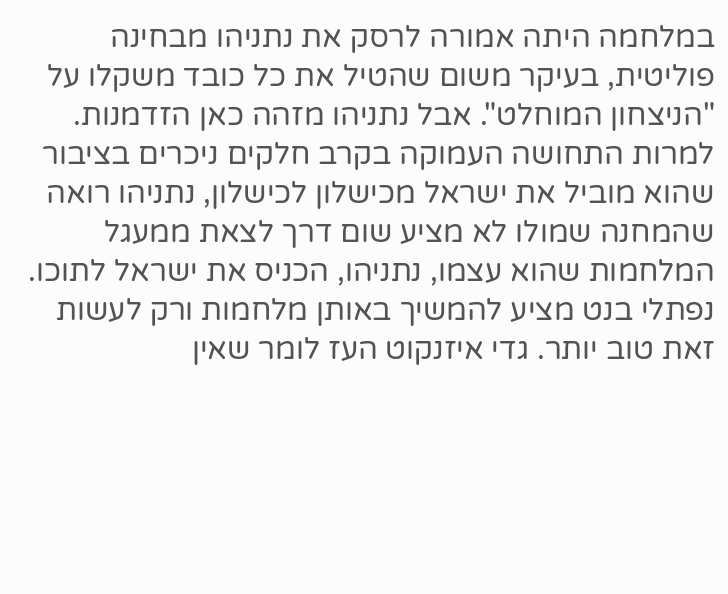במלחמה היתה אמורה לרסק את נתניהו מבחינה פוליטית, בעיקר משום שהטיל את כל כובד משקלו על "הניצחון המוחלט". אבל נתניהו מזהה כאן הזדמנות. למרות התחושה העמוקה בקרב חלקים ניכרים בציבור שהוא מוביל את ישראל מכישלון לכישלון, נתניהו רואה שהמחנה שמולו לא מציע שום דרך לצאת ממעגל המלחמות שהוא עצמו, נתניהו, הכניס את ישראל לתוכו. נפתלי בנט מציע להמשיך באותן מלחמות ורק לעשות זאת טוב יותר. גדי איזנקוט העז לומר שאין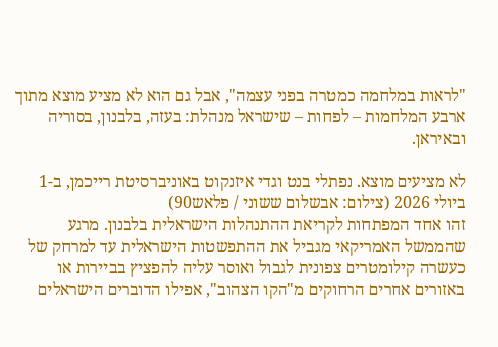"לראות במלחמה כמטרה בפני עצמה", אבל גם הוא לא מציע מוצא מתוך ארבע המלחמות – לפחות – שישראל מנהלת: בעזה, בלבנון, בסוריה ובאיראן.

לא מציעים מוצא. נפתלי בנט וגדי איזנקוט באוניברסיטת רייכמן, ב-1 ביולי 2026 (צילום: אבשלום ששוני / פלאש90)
זהו אחד המפתחות לקריאת ההתנהלות הישראלית בלבנון. מרגע שהממשל האמריקאי מגביל את ההתפשטות הישראלית עד למרחק של כעשרה קילומטרים צפונית לגבול ואוסר עליה להפציץ בביירות או באזורים אחרים הרחוקים מ"הקו הצהוב", אפילו הדוברים הישראלים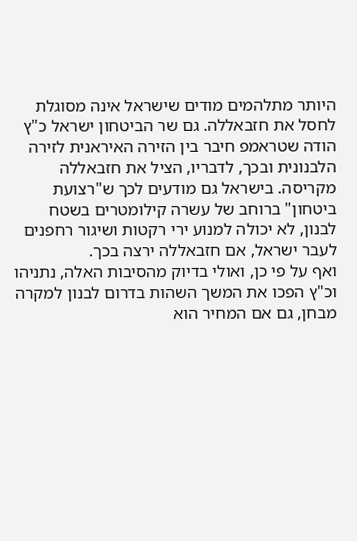היותר מתלהמים מודים שישראל אינה מסוגלת לחסל את חזבאללה. גם שר הביטחון ישראל כ"ץ הודה שטראמפ חיבר בין הזירה האיראנית לזירה הלבנונית ובכך, לדבריו, הציל את חזבאללה מקריסה. בישראל גם מודעים לכך ש"רצועת ביטחון" ברוחב של עשרה קילומטרים בשטח לבנון, לא יכולה למנוע ירי רקטות ושיגור רחפנים לעבר ישראל, אם חזבאללה ירצה בכך.
ואף על פי כן, ואולי בדיוק מהסיבות האלה, נתניהו וכ"ץ הפכו את המשך השהות בדרום לבנון למקרה מבחן, גם אם המחיר הוא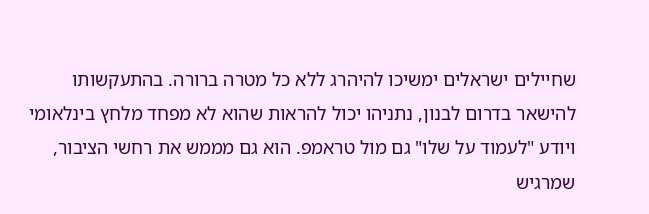שחיילים ישראלים ימשיכו להיהרג ללא כל מטרה ברורה. בהתעקשותו להישאר בדרום לבנון, נתניהו יכול להראות שהוא לא מפחד מלחץ בינלאומי ויודע "לעמוד על שלו" גם מול טראמפ. הוא גם מממש את רחשי הציבור, שמרגיש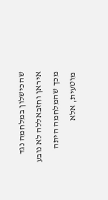שהכישלון במלחמה נגד איראן וחזבאללה לא נובע מכך שהמלחמה היתה מוטעית, אלא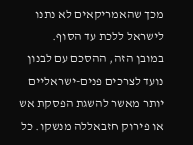מכך שהאמריקאים לא נתנו לישראל ללכת עד הסוף.
במובן הזה, ההסכם עם לבנון נועד לצרכים פנים-ישראליים יותר מאשר להשגת הפסקת אש או פירוק חזבאללה מנשקו. כל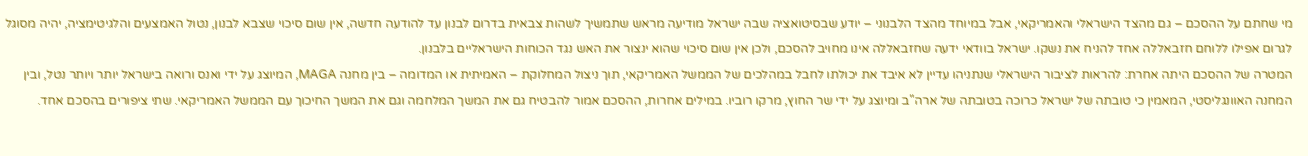מי שחתם על ההסכם – גם מהצד הישראלי והאמריקאי, אבל במיוחד מהצד הלבנוני – יודע שבסיטואציה שבה ישראל מודיעה מראש שתמשיך לשהות צבאית בדרום לבנון עד להודעה חדשה, אין שום סיכוי שצבא לבנון, נטול האמצעים והלגיטימציה, יהיה מסוגל לגרום אפילו ללוחם חזבאללה אחד להניח את נשקו. ישראל בוודאי ידעה שחזבאללה אינו מחויב להסכם, ולכן אין שום סיכוי שהוא ינצור את האש נגד הכוחות הישראליים בלבנון.
המטרה של ההסכם היתה אחרת: להראות לציבור הישראלי שנתניהו עדיין לא איבד את יכולתו לחבל במהלכים של הממשל האמריקאי, תוך ניצול המחלוקת – האמיתית או המדומה – בין מחנה MAGA, המיוצג על ידי ואנס ורואה בישראל יותר ויותר נטל, ובין המחנה האוונגליסטי, המאמין כי טובתה של ישראל כרוכה בטובתה של ארה"ב ומיוצג על ידי שר החוץ, מרקו רוביו. במילים אחרות, ההסכם אמור להבטיח גם את המשך המלחמה וגם את המשך החיכוך עם הממשל האמריקאי. שתי ציפורים בהסכם אחד.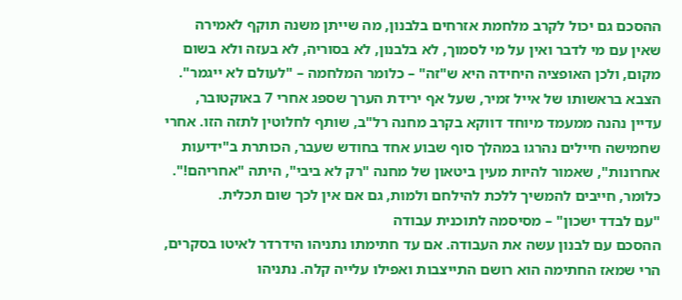ההסכם גם יכול לקרב מלחמת אזרחים בלבנון, מה שייתן משנה תוקף לאמירה שאין עם מי לדבר ואין על מי לסמוך, לא בלבנון, לא בסוריה, לא בעזה ולא בשום מקום, ולכן האופציה היחידה היא ש"זה" – כלומר המלחמה – "לעולם לא ייגמר". הצבא בראשותו של אייל זמיר, שעל אף ירידת הערך שספג אחרי 7 באוקטובר, עדיין נהנה ממעמד מיוחד דווקא בקרב מחנה רל"ב, שותף לחלוטין לתזה הזו. אחרי שחמישה חיילים נהרגו במהלך סוף שבוע אחד בחודש שעבר, הכותרת ב"ידיעות אחרונות", שאמור להיות מעין ביטאון של מחנה "רק לא ביבי", היתה "אחריהם!". כלומר, חייבים להמשיך ללכת להילחם ולמות, גם אם אין לכך שום תכלית.
"עם לבדד ישכון" – מסיסמה לתוכנית עבודה
ההסכם עם לבנון עשה את העבודה. אם עד חתימתו נתניהו הידרדר לאיטו בסקרים, הרי שמאז החתימה הוא רושם התייצבות ואפילו עלייה קלה. נתניהו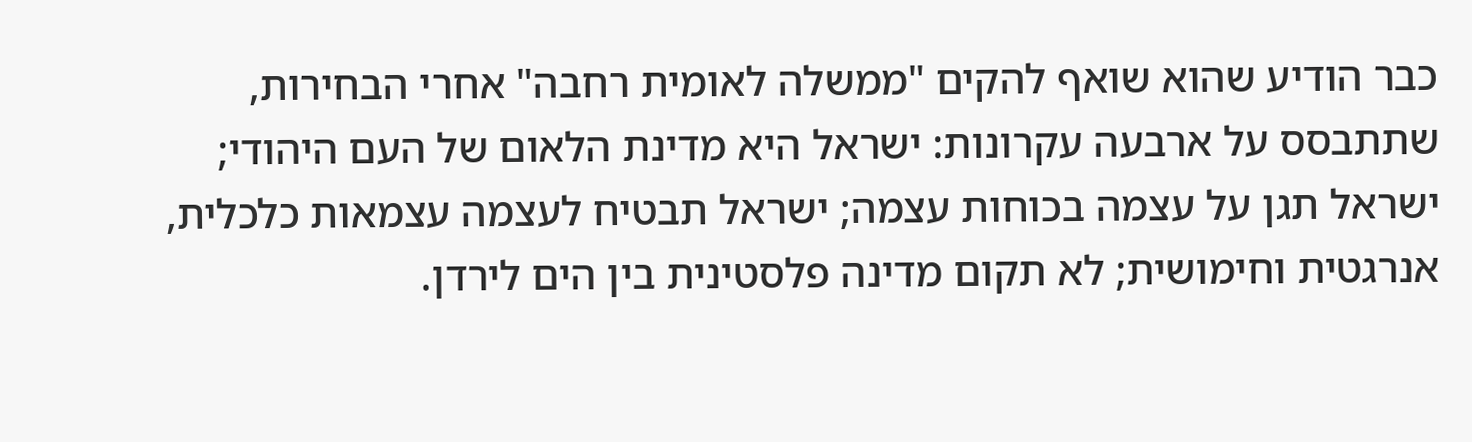כבר הודיע שהוא שואף להקים "ממשלה לאומית רחבה" אחרי הבחירות, שתתבסס על ארבעה עקרונות: ישראל היא מדינת הלאום של העם היהודי; ישראל תגן על עצמה בכוחות עצמה; ישראל תבטיח לעצמה עצמאות כלכלית, אנרגטית וחימושית; לא תקום מדינה פלסטינית בין הים לירדן.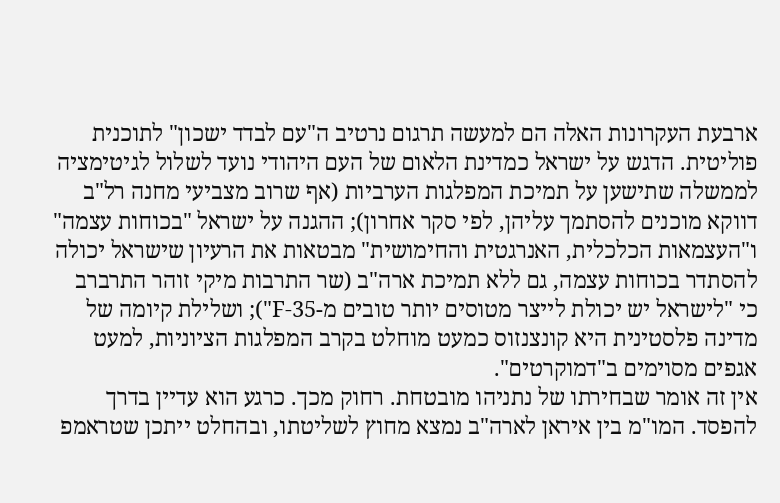ארבעת העקרונות האלה הם למעשה תרגום נרטיב ה"עם לבדד ישכון" לתוכנית פוליטית. הדגש על ישראל כמדינת הלאום של העם היהודי נועד לשלול לגיטימציה לממשלה שתישען על תמיכת המפלגות הערביות (אף שרוב מצביעי מחנה רל"ב דווקא מוכנים להסתמך עליהן, לפי סקר אחרון); ההגנה על ישראל "בכוחות עצמה" ו"העצמאות הכלכלית, האנרגטית והחימושית" מבטאות את הרעיון שישראל יכולה להסתדר בכוחות עצמה, גם ללא תמיכת ארה"ב (שר התרבות מיקי זוהר התרברב כי "לישראל יש יכולת לייצר מטוסים יותר טובים מ-F-35"); ושלילת קיומה של מדינה פלסטינית היא קונצנזוס כמעט מוחלט בקרב המפלגות הציוניות, למעט אגפים מסוימים ב"דמוקרטים".
אין זה אומר שבחירתו של נתניהו מובטחת. רחוק מכך. כרגע הוא עדיין בדרך להפסד. המו"מ בין איראן לארה"ב נמצא מחוץ לשליטתו, ובהחלט ייתכן שטראמפ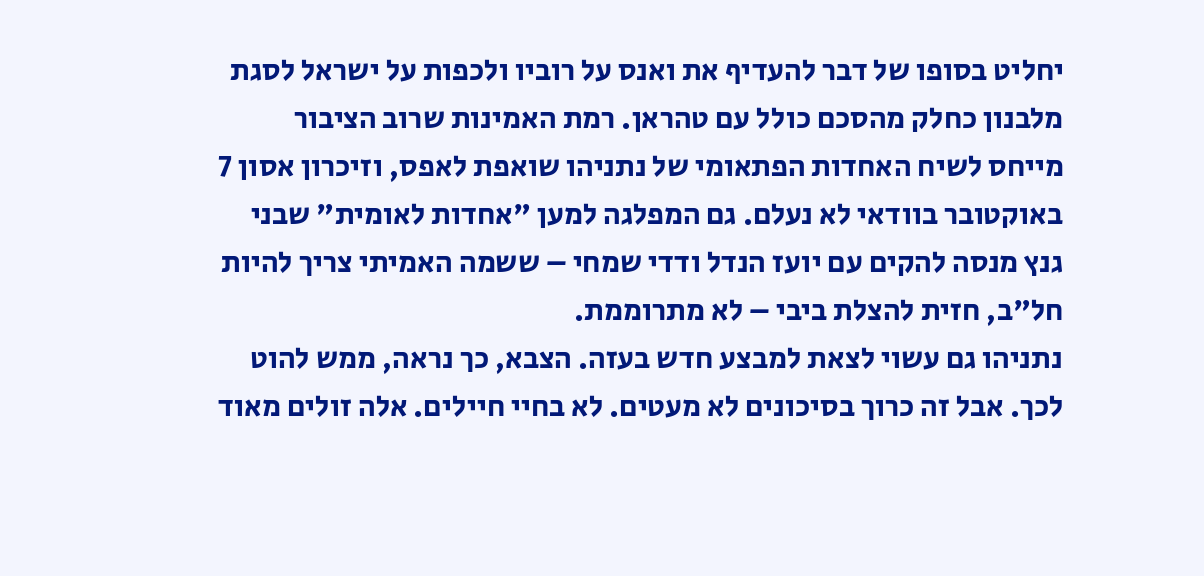יחליט בסופו של דבר להעדיף את ואנס על רוביו ולכפות על ישראל לסגת מלבנון כחלק מהסכם כולל עם טהראן. רמת האמינות שרוב הציבור מייחס לשיח האחדות הפתאומי של נתניהו שואפת לאפס, וזיכרון אסון 7 באוקטובר בוודאי לא נעלם. גם המפלגה למען "אחדות לאומית" שבני גנץ מנסה להקים עם יועז הנדל ודדי שמחי – ששמה האמיתי צריך להיות חל"ב, חזית להצלת ביבי – לא מתרוממת.
נתניהו גם עשוי לצאת למבצע חדש בעזה. הצבא, כך נראה, ממש להוט לכך. אבל זה כרוך בסיכונים לא מעטים. לא בחיי חיילים. אלה זולים מאוד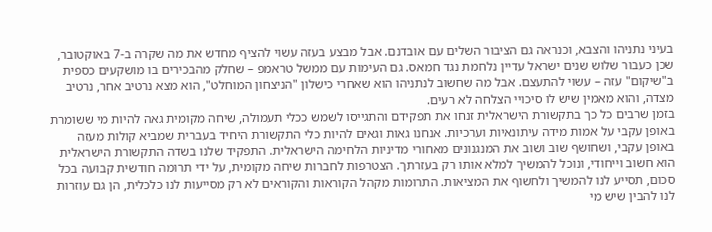בעיני נתניהו והצבא, וכנראה גם הציבור השלים עם אובדנם. אבל מבצע בעזה עשוי להציף מחדש את מה שקרה ב-7 באוקטובר, שכן כעבור שלוש שנים ישראל עדיין נלחמת נגד חמאס. גם העימות עם ממשל טראמפ – שחלק מהבכירים בו מושקעים כספית ב"שיקום" עזה – עשוי להתעצם. אבל מה שחשוב לנתניהו הוא שאחרי כישלון "הניצחון המוחלט", הוא מצא נרטיב אחר, נרטיב מצדה, והוא מאמין שיש לו סיכויי הצלחה לא רעים.
בזמן שרבים כל כך בתקשורת הישראלית זנחו את תפקידם והתגייסו לשמש ככלי תעמולה, שיחה מקומית גאה להיות מי ששומרת באופן עקבי על אמות מידה עיתונאיות וערכיות. אנחנו גאות וגאים להיות כלי התקשורת היחיד בעברית שמביא קולות מעזה באופן עקבי, ושחושף שוב ושוב את המנגנונים מאחורי מדיניות הלחימה הישראלית. התפקיד שלנו בשדה התקשורת הישראלית הוא חשוב וייחודי, ונוכל להמשיך למלא אותו רק בעזרתך. הצטרפות לחברות שיחה מקומית, על ידי תרומה חודשית קבועה בכל סכום, תסייע לנו להמשיך ולחשוף את המציאות. התרומות מקהל הקוראות והקוראים לא רק מסייעות לנו כלכלית, הן גם עוזרות לנו להבין שיש מי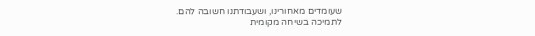שעומדים מאחורינו, ושעבודתנו חשובה להם.
לתמיכה בשיחה מקומית